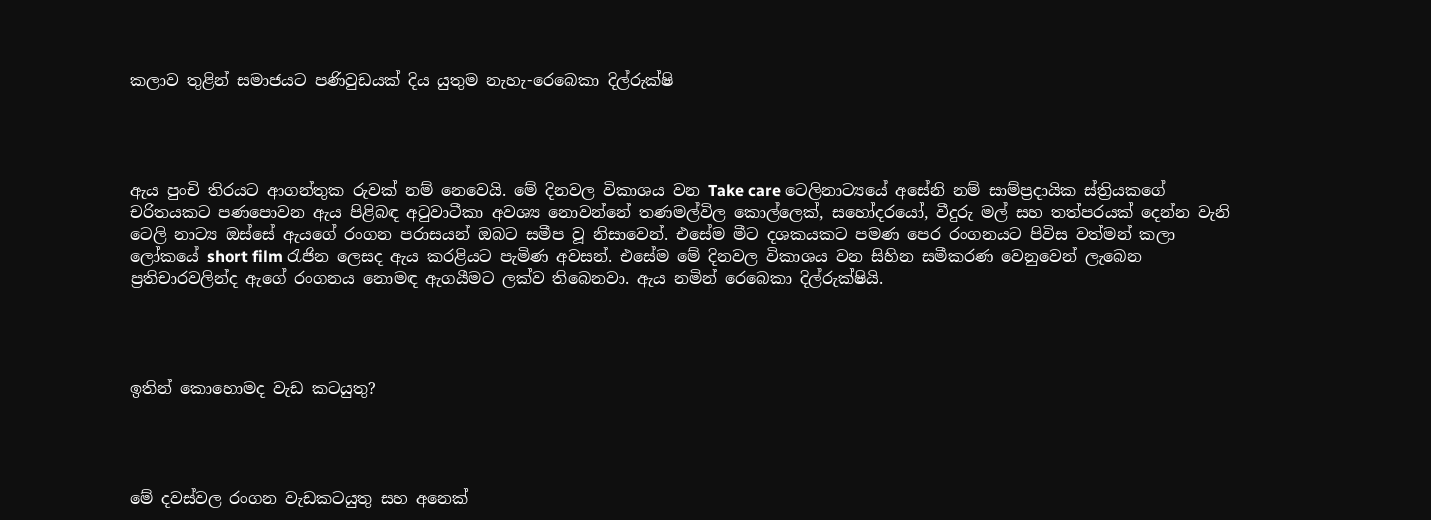කලාව තුළින් සමාජයට පණිවුඩයක් දිය යුතුම නැහැ-රෙබෙකා දිල්රුක්ෂි




ඇය පුංචි තිරයට ආගන්තුක රුවක් නම් නෙවෙයි. මේ දිනවල විකාශය වන Take care ටෙලිනාට්‍යයේ අසේනි නම් සාම්ප්‍රදායික ස්ත්‍රියකගේ චරිතයකට පණපොවන ඇය පිළිබඳ අටුවාටීකා අවශ්‍ය නොවන්නේ තණමල්විල කොල්ලෙක්, සහෝදරයෝ, වීදුරු මල් සහ තත්පරයක් දෙන්න වැනි ටෙලි නාට්‍ය ඔස්සේ ඇයගේ රංගන පරාසයන් ඔබට සමීප වූ නිසාවෙන්. එසේම මීට දශකයකට පමණ පෙර රංගනයට පිවිස වත්මන් කලා ලෝකයේ short film රැජින ලෙසද ඇය කරළියට පැමිණ අවසන්. එසේම මේ දිනවල විකාශය වන සිහින සමීකරණ වෙනුවෙන් ලැබෙන ප්‍රතිචාරවලින්ද ඇගේ රංගනය නොමඳ ඇගයීමට ලක්ව තිබෙනවා. ඇය නමින් රෙබෙකා දිල්රුක්ෂියි.




ඉතින් කොහොමද වැඩ කටයුතු?




මේ දවස්වල රංගන වැඩකටයුතු සහ අනෙක්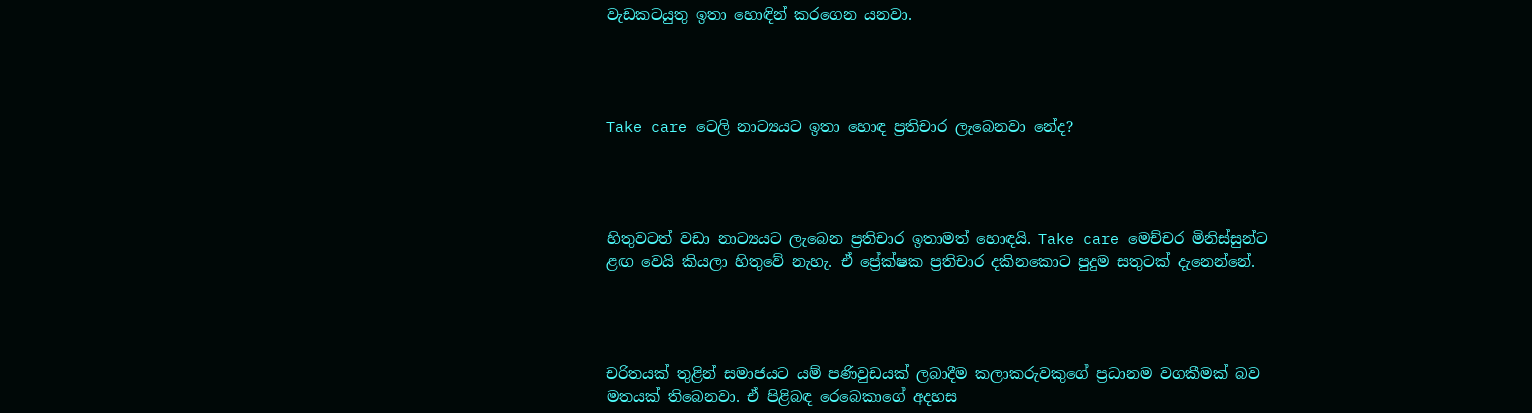වැඩකටයුතු ඉතා හොඳින් කරගෙන යනවා.




Take care ටෙලි නාට්‍යයට ඉතා හොඳ ප්‍රතිචාර ලැබෙනවා නේද?




හිතුවටත් වඩා නාට්‍යයට ලැබෙන ප්‍රතිචාර ඉතාමත් හොඳයි. Take care මෙච්චර මිනිස්සුන්ට ළඟ වෙයි කියලා හිතුවේ නැහැ. ඒ ප්‍රේක්ෂක ප්‍රතිචාර දකිනකොට පුදුම සතුටක් දැනෙන්නේ.




චරිතයක් තුළින් සමාජයට යම් පණිවුඩයක් ලබාදීම කලාකරුවකුගේ ප්‍රධානම වගකීමක් බව මතයක් තිබෙනවා. ඒ පිළිබඳ රෙබෙකාගේ අදහස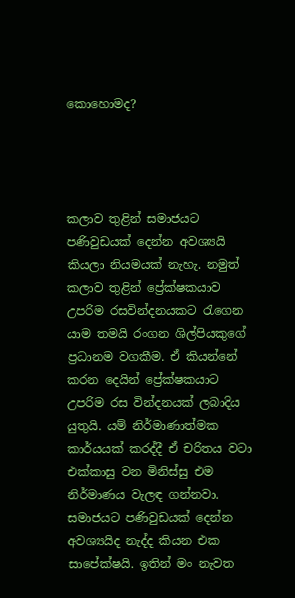කොහොමද?




කලාව තුළින් සමාජයට පණිවුඩයක් දෙන්න අවශ්‍යයි කියලා නියමයක් නැහැ. නමුත් කලාව තුළින් ප්‍රේක්ෂකයාව උපරිම රසවින්දනයකට රැගෙන යාම තමයි රංගන ශිල්පියකුගේ ප්‍රධානම වගකීම. ඒ කියන්නේ කරන දෙයින් ප්‍රේක්ෂකයාට උපරිම රස වින්දනයක් ලබාදිය යුතුයි. යම් නිර්මාණාත්මක කාර්යයක් කරද්දී ඒ චරිතය වටා එක්කාසු වන මිනිස්සු එම නිර්මාණය වැලඳ ගන්නවා. සමාජයට පණිවුඩයක් දෙන්න අවශ්‍යයිද නැද්ද කියන එක සාපේක්ෂයි. ඉතින් මං නැවත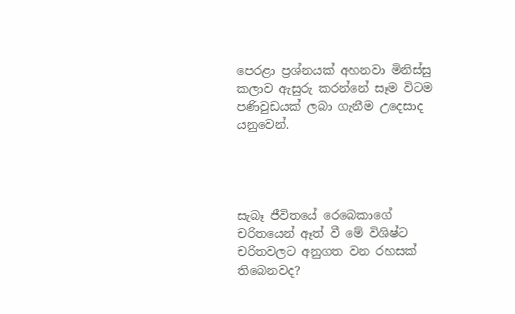පෙරළා ප්‍රශ්නයක් අහනවා මිනිස්සු කලාව ඇසුරු කරන්නේ සෑම විටම පණිවුඩයක් ලබා ගැනීම උදෙසාද යනුවෙන්.




සැබෑ ජීවිතයේ රෙබෙකාගේ චරිතයෙන් ඈත් වී මේ විශිෂ්ට චරිතවලට අනුගත වන රහසක් තිබෙනවද?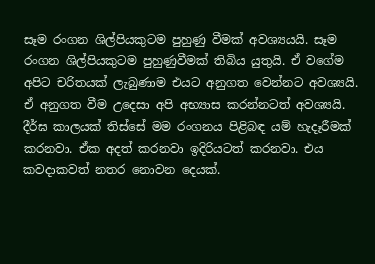සෑම රංගන ශිල්පියකුටම පුහුණු වීමක් අවශ්‍යයයි. සෑම රංගන ශිල්පියකුටම පුහුණුවීමක් තිබිය යුතුයි. ඒ වගේම අපිට චරිතයක් ලැබුණාම එයට අනුගත වෙන්නට අවශ්‍යයි. ඒ අනුගත වීම උදෙසා අපි අභ්‍යාස කරන්නටත් අවශ්‍යයි. දීර්ඝ කාලයක් තිස්සේ මම රංගනය පිළිබඳ යම් හැදෑරීමක් කරනවා. ඒක අදත් කරනවා ඉදිරියටත් කරනවා. එය කවදාකවත් නතර නොවන දෙයක්.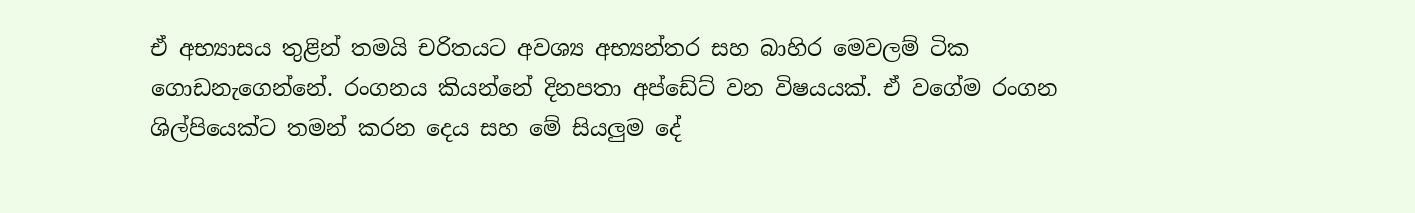ඒ අභ්‍යාසය තුළින් තමයි චරිතයට අවශ්‍ය අභ්‍යන්තර සහ බාහිර මෙවලම් ටික ගොඩනැගෙන්නේ. රංගනය කියන්නේ දිනපතා අප්ඩේට් වන විෂයයක්. ඒ වගේම රංගන ශිල්පියෙක්ට තමන් කරන දෙය සහ මේ සියලුම දේ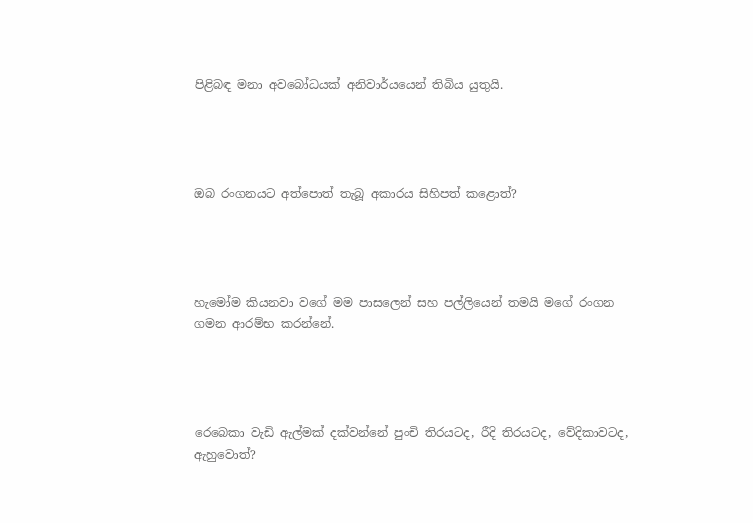පිළිබඳ මනා අවබෝධයක් අනිවාර්යයෙන් තිබිය යුතුයි.




ඔබ රංගනයට අත්පොත් තැබූ අකාරය සිහිපත් කළොත්?




හැමෝම කියනවා වගේ මම පාසලෙන් සහ පල්ලියෙන් තමයි මගේ රංගන ගමන ආරම්භ කරන්නේ.




රෙබෙකා වැඩි ඇල්මක් දක්වන්නේ පුංචි තිරයටද, රීදි තිරයටද, වේදිකාවටද, ඇහුවොත්?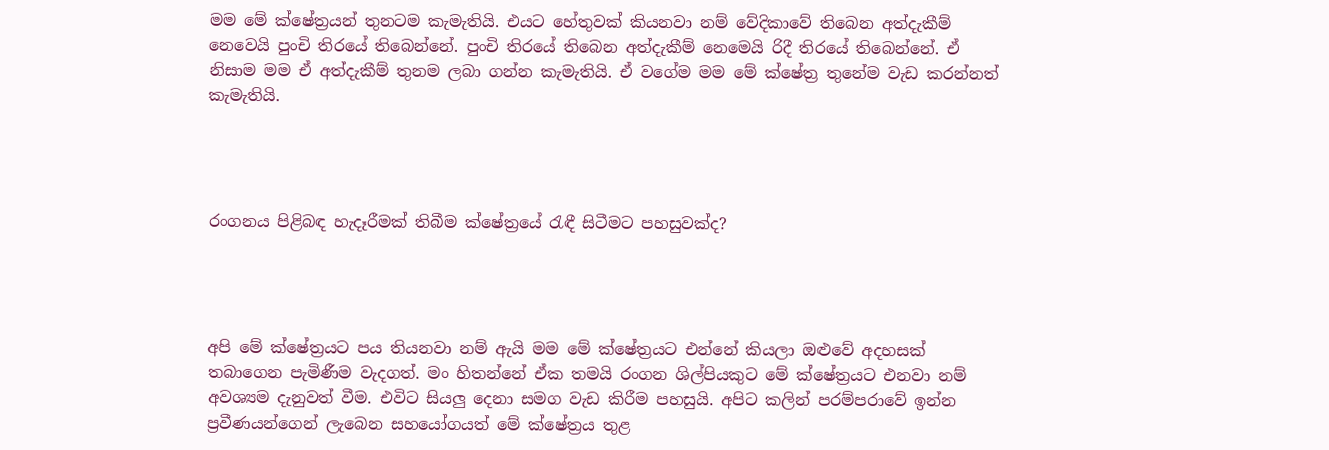මම මේ ක්ෂේත්‍රයන් තුනටම කැමැතියි. එයට හේතුවක් කියනවා නම් වේදිකාවේ තිබෙන අත්දැකීම් නෙවෙයි පුංචි තිරයේ තිබෙන්නේ. පුංචි තිරයේ තිබෙන අත්දැකීම් නෙමෙයි රිදී තිරයේ තිබෙන්නේ. ඒ නිසාම මම ඒ අත්දැකීම් තුනම ලබා ගන්න කැමැතියි. ඒ වගේම මම මේ ක්ෂේත්‍ර තුනේම වැඩ කරන්නත් කැමැතියි.




රංගනය පිළිබඳ හැදෑරීමක් තිබීම ක්ෂේත්‍රයේ රැඳී සිටීමට පහසුවක්ද?




අපි මේ ක්ෂේත්‍රයට පය තියනවා නම් ඇයි මම මේ ක්ෂේත්‍රයට එන්නේ කියලා ඔළුවේ අදහසක් තබාගෙන පැමිණීම වැදගත්. මං හිතන්නේ ඒක තමයි රංගන ශිල්පියකුට මේ ක්ෂේත්‍රයට එනවා නම් අවශ්‍යම දැනුවත් වීම. එවිට සියලු දෙනා සමග වැඩ කිරීම පහසුයි. අපිට කලින් පරම්පරාවේ ඉන්න ප්‍රවීණයන්ගෙන් ලැබෙන සහයෝගයත් මේ ක්ෂේත්‍රය තුළ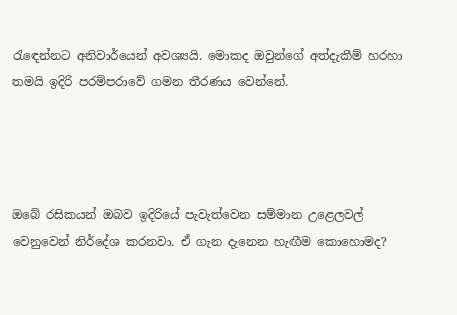රැඳෙන්නට අනිවාර්යෙන් අවශ්‍යයි. මොකද ඔවුන්ගේ අත්දැකීම් හරහා තමයි ඉදිරි පරම්පරාවේ ගමන තීරණය වෙන්නේ.




ඔබේ රසිකයන් ඔබව ඉදිරියේ පැවැත්වෙන සම්මාන උළෙලවල් වෙනුවෙන් නිර්දේශ කරනවා. ඒ ගැන දැනෙන හැඟීම කොහොමද?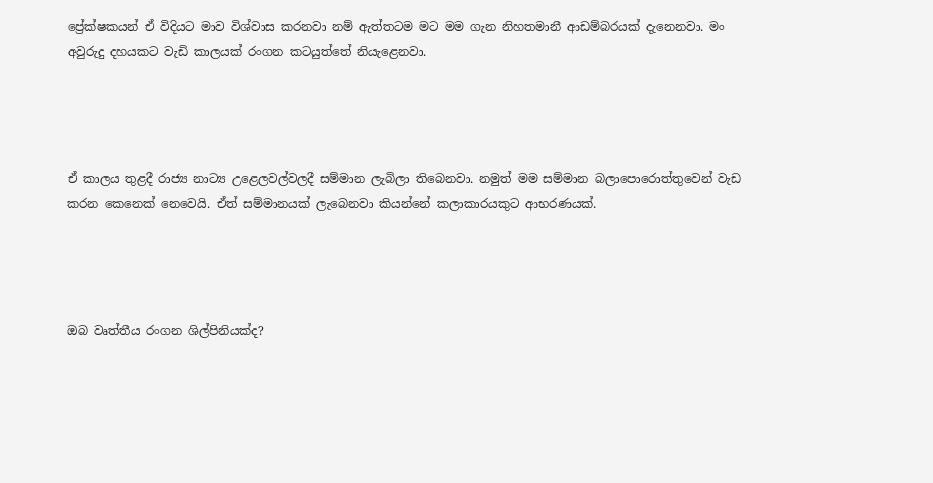ප්‍රේක්ෂකයන් ඒ විදියට මාව විශ්වාස කරනවා නම් ඇත්තටම මට මම ගැන නිහතමානී ආඩම්බරයක් දැනෙනවා. මං අවුරුදු දහයකට වැඩි කාලයක් රංගන කටයුත්තේ නියැළෙනවා.




ඒ කාලය තුළදී රාජ්‍ය නාට්‍ය උළෙලවල්වලදී සම්මාන ලැබිලා තිබෙනවා. නමුත් මම සම්මාන බලාපොරොත්තුවෙන් වැඩ කරන කෙනෙක් නෙවෙයි. ඒත් සම්මානයක් ලැබෙනවා කියන්නේ කලාකාරයකුට ආභරණයක්.




ඔබ වෘත්තීය රංගන ශිල්පිනියක්ද?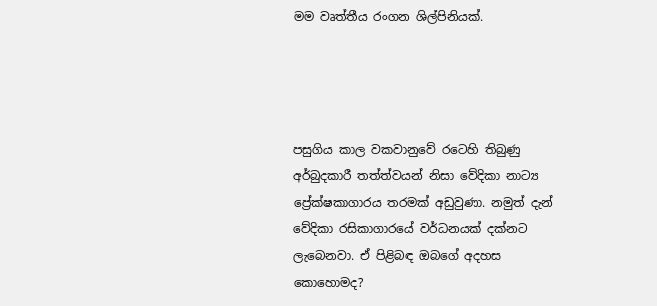මම වෘත්තීය රංගන ශිල්පිනියක්.




පසුගිය කාල වකවානුවේ රටෙහි තිබුණු අර්බුදකාරී තත්ත්වයන් නිසා වේදිකා නාට්‍ය ප්‍රේක්ෂකාගාරය තරමක් අඩුවුණා. නමුත් දැන් වේදිකා රසිකාගාරයේ වර්ධනයක් දක්නට ලැබෙනවා. ඒ පිළිබඳ ඔබගේ අදහස කොහොමද?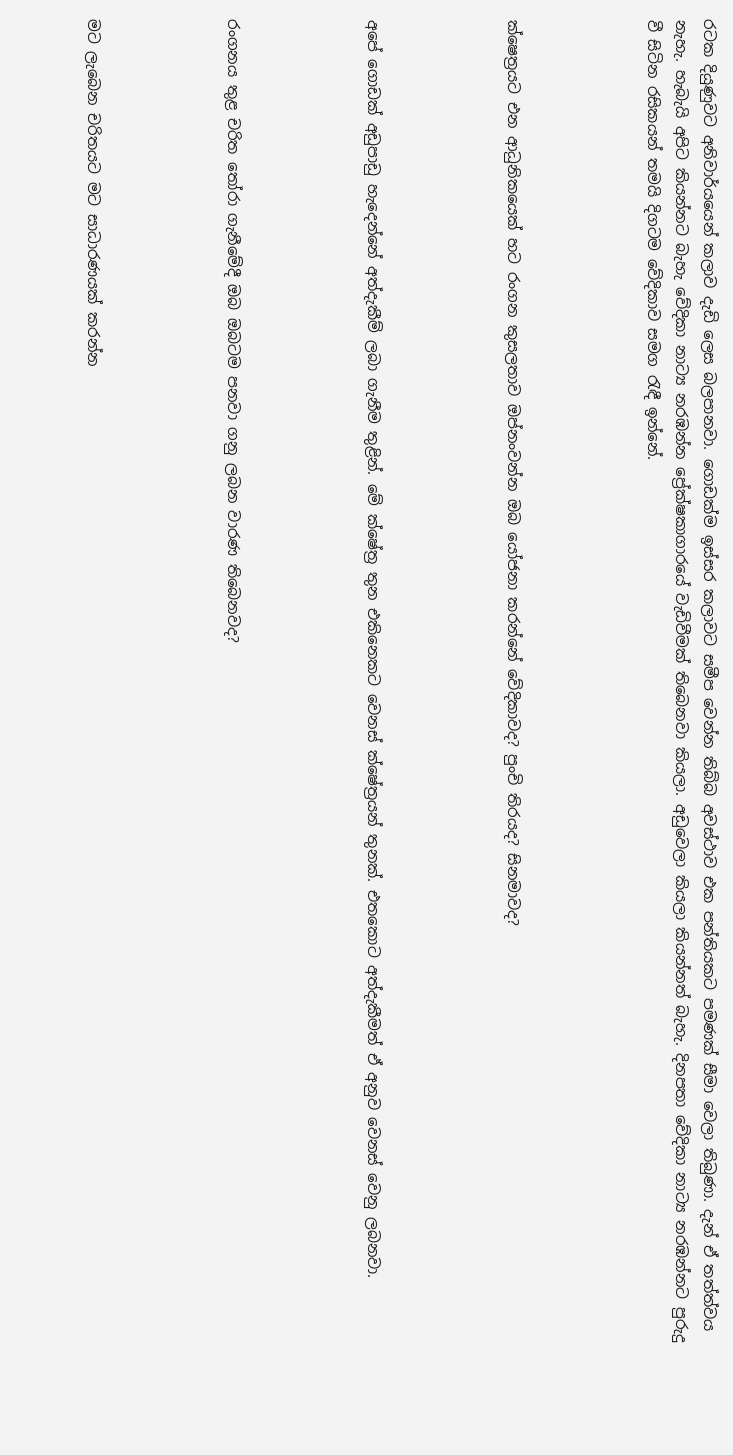රටක දියුණුවට අනිවාර්යයෙන් කලාව දැඩි ලෙස බලපානවා. ගොඩක්ම ඉස්සර කලාවට සමීප වෙන්න තිබ්බ අවස්ථාව එක පන්තියකට පමණක් සීමා වෙලා තිබුණා. දැන් ඒ තත්ත්වය නැහැ. හැබැයි අපිට කියන්නට බැහැ වේදිකා නාට්‍ය නරඹන්න ප්‍රේක්ෂකාගාරයේ වැඩිවීමක් තිබෙනවා කියලා. අඩුවෙලා කියලා කියන්නත් බැහැ. දිනපතා වේදිකා නාට්‍ය නරඹන්නට පුරුදු වී සිටින රසිකයන් තමයි දිගටම වේදිකාව සමග රැඳී ඉන්නේ.




ක්ෂෙත්‍රයට එන ආධුනිකයෙක් හට රංගන කුසලතාව ඔප්නංවන්න ඔබ යෝජනා කරන්නේ වේදිකාවද? පුංචි තිරයද? සිනමාවද?




අපේ ගොඩක් අඩුපාඩු හැදෙන්නේ අත්දැකීම් ලබා ගැනීම තුළින්. මේ ක්ෂේත්‍ර තුන එකිනෙකට වෙනස් ක්ෂේත්‍රයන් තුනක්. එතකොට අත්දැකීමත් ඒ අනුව වෙනස් වෙනු ලබනවා.




රංගනය තුළ චරිත තෝරා ගැනීමේදී ඔබ ඔබටම පනවා ගනු ලබන වාරණ තිබෙනවද?




මට ලැබෙන චරිතයට මට සාධාරණයක් කරන්න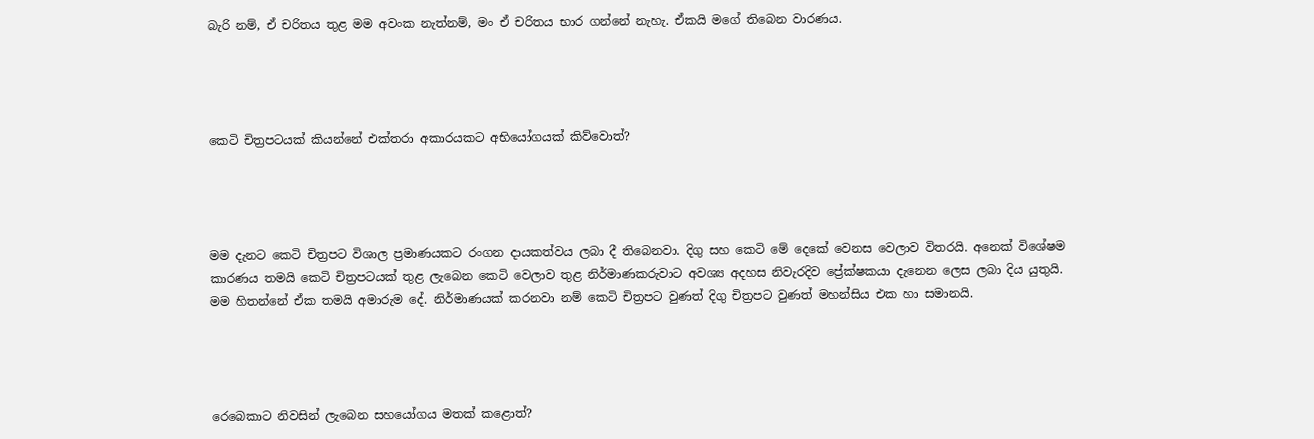බැරි නම්, ඒ චරිතය තුළ මම අවංක නැත්නම්, මං ඒ චරිතය භාර ගන්නේ නැහැ. ඒකයි මගේ තිබෙන වාරණය.




කෙටි චිත්‍රපටයක් කියන්නේ එක්තරා අකාරයකට අභියෝගයක් කිව්වොත්?




මම දැනට කෙටි චිත්‍රපට විශාල ප්‍රමාණයකට රංගන දායකත්වය ලබා දී තිබෙනවා. දිගු සහ කෙටි මේ දෙකේ වෙනස වෙලාව විතරයි. අනෙක් විශේෂම කාරණය තමයි කෙටි චිත්‍රපටයක් තුළ ලැබෙන කෙටි වෙලාව තුළ නිර්මාණකරුවාට අවශ්‍ය අදහස නිවැරදිව ප්‍රේක්ෂකයා දැනෙන ලෙස ලබා දිය යුතුයි. මම හිතන්නේ ඒක තමයි අමාරුම දේ. නිර්මාණයක් කරනවා නම් කෙටි චිත්‍රපට වුණත් දිගු චිත්‍රපට වුණත් මහන්සිය එක හා සමානයි.




රෙබෙකාට නිවසින් ලැබෙන සහයෝගය මතක් කළොත්?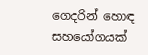ගෙදරින් හොඳ සහයෝගයක්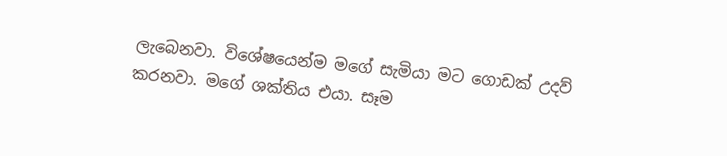ලැබෙනවා. විශේෂයෙන්ම මගේ සැමියා මට ගොඩක් උදව් කරනවා. මගේ ශක්තිය එයා. සෑම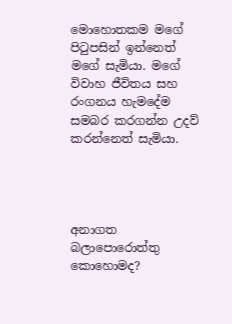මොහොතකම මගේ පිටුපසින් ඉන්නෙත් මගේ සැමියා. මගේ විවාහ ජීවිතය සහ රංගනය හැමදේම සමබර කරගන්න උදව් කරන්නෙත් සැමියා.




අනාගත බලාපොරොත්තු කොහොමද?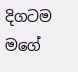දිගටම මගේ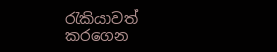රැකියාවත් කරගෙන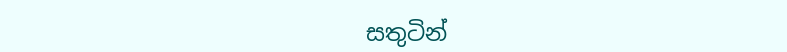සතුටින්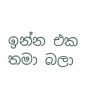ඉන්න එක තමා බලා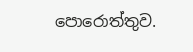පොරොත්තුව.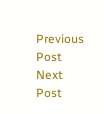Previous Post Next Post